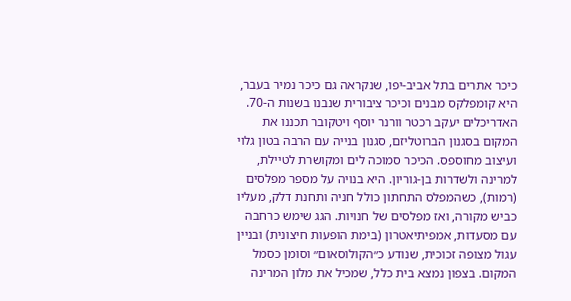כיכר אתרים בתל אביב-יפו, שנקראה גם כיכר נמיר בעבר, היא קומפלקס מבנים וכיכר ציבורית שנבנו בשנות ה-70. האדריכלים יעקב רכטר וורנר יוסף ויטקובר תכננו את המקום בסגנון הברוטליזם, סגנון בנייה עם הרבה בטון גלוי ועיצוב מחוספס. הכיכר סמוכה לים ומקושרת לטיילת, למרינה ולשדרות בן-גוריון. היא בנויה על מספר מפלסים (רמות), כשהמפלס התחתון כולל חניה ותחנת דלק, מעליו כביש מקורה, ואז מפלסים של חנויות. הגג שימש כרחבה עם מסעדות, אמפיתיאטרון (בימת הופעות חיצונית) ובניין עגול מצופה זכוכית, שנודע כ״הקולוסאום״ וסומן כסמל המקום. בצפון נמצא בית כלל, שמכיל את מלון המרינה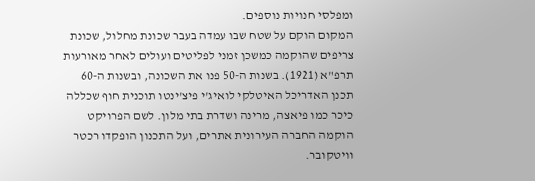ומפלסי חנויות נוספים.
המקום הוקם על שטח שבו עמדה בעבר שכונת מחלול, שכונת צריפים שהוקמה כמשכן זמני לפליטים ועולים לאחר מאורעות תרפ"א (1921). בשנות ה-50 פנו את השכונה, ובשנות ה-60 תכנן האדריכל האיטלקי לואיג'י פיצ'ינטו תוכנית חוף שכללה כיכר כמו פיאצה, מרינה ושדרת בתי מלון. לשם הפרויקט הוקמה החברה העירונית אתרים, ועל התכנון הופקדו רכטר וויטקובר.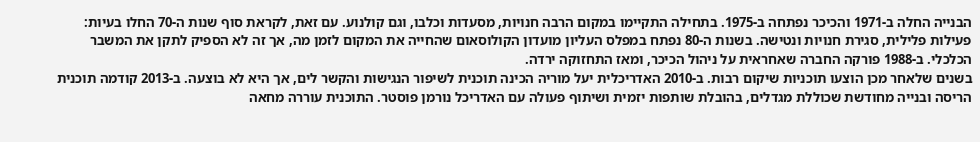הבנייה החלה ב-1971 והכיכר נפתחה ב-1975. בתחילה התקיימו במקום הרבה חנויות, מסעדות וכלבו, וגם קולנוע. עם זאת, לקראת סוף שנות ה-70 החלו בעיות: פעילות פלילית, סגירת חנויות ונטישה. בשנות ה-80 נפתח במפלס העליון מועדון הקולוסאום שהחייה את המקום לזמן מה, אך זה לא הספיק לתקן את המשבר הכלכלי. ב-1988 פורקה החברה שאחראית על ניהול הכיכר, ומאז התחזוקה ירדה.
בשנים שלאחר מכן הוצעו תוכניות שיקום רבות. ב-2010 האדריכלית יעל מוריה הכינה תוכנית לשיפור הנגישות והקשר לים, אך היא לא בוצעה. ב-2013 קודמה תוכנית הריסה ובנייה מחודשת שכוללת מגדלים, בהובלת שותפות יזמית ושיתוף פעולה עם האדריכל נורמן פוסטר. התוכנית עוררה מחאה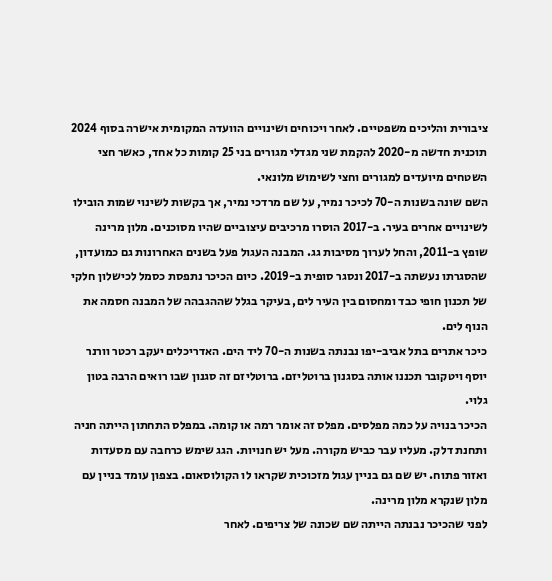ציבורית והליכים משפטיים. לאחר ויכוחים ושינויים הוועדה המקומית אישרה בסוף 2024 תוכנית חדשה מ-2020 להקמת שני מגדלי מגורים בני 25 קומות כל אחד, כאשר חצי השטחים מיועדים למגורים וחצי לשימוש מלונאי.
השם שונה בשנות ה-70 לכיכר נמיר, על שם מרדכי נמיר, אך בקשות לשינוי שמות הובילו לשינויים אחרים בעיר. ב-2017 הוסרו מרכיבים עיצוביים שהיו מסוכנים. מלון מרינה שופץ ב-2011, והחל לערוך מסיבות גג. המבנה העגול פעל בשנים האחרונות גם כמועדון, שהסגרתו נעשתה ב-2017 ונסגר סופית ב-2019. כיום הכיכר נתפסת כסמל לכישלון חלקי של תכנון חופי כבד ומחסום בין העיר לים, בעיקר בגלל שההגבהה של המבנה חסמה את הנוף לים.
כיכר אתרים בתל אביב-יפו נבנתה בשנות ה-70 ליד הים. האדריכלים יעקב רכטר וורנר יוסף ויטקובר תכננו אותה בסגנון ברוטליזם. ברוטליזם זה סגנון שבו רואים הרבה בטון גלוי.
הכיכר בנויה על כמה מפלסים. מפלס זה אומר רמה או קומה. במפלס התחתון הייתה חניה ותחנת דלק. מעליו עבר כביש מקורה. מעל יש חנויות. הגג שימש כרחבה עם מסעדות ואזור פתוח. יש שם גם בניין עגול מזכוכית שקראו לו הקולוסאום. בצפון עומד בניין עם מלון שנקרא מלון מרינה.
לפני שהכיכר נבנתה הייתה שם שכונה של צריפים. לאחר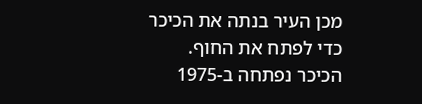מכן העיר בנתה את הכיכר כדי לפתח את החוף. הכיכר נפתחה ב-1975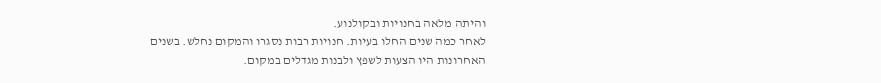והיתה מלאה בחנויות ובקולנוע.
לאחר כמה שנים החלו בעיות. חנויות רבות נסגרו והמקום נחלש. בשנים האחרונות היו הצעות לשפץ ולבנות מגדלים במקום.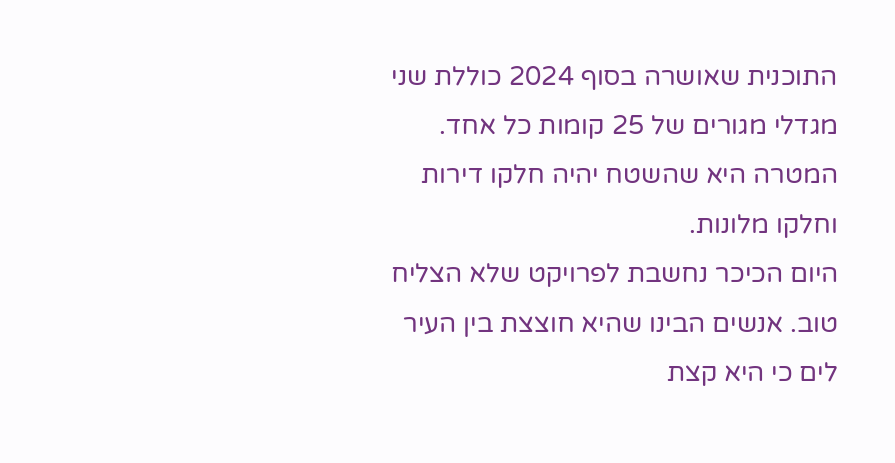התוכנית שאושרה בסוף 2024 כוללת שני מגדלי מגורים של 25 קומות כל אחד. המטרה היא שהשטח יהיה חלקו דירות וחלקו מלונות.
היום הכיכר נחשבת לפרויקט שלא הצליח טוב. אנשים הבינו שהיא חוצצת בין העיר לים כי היא קצת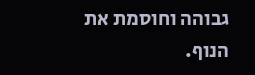גבוהה וחוסמת את הנוף.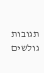תגובות גולשים